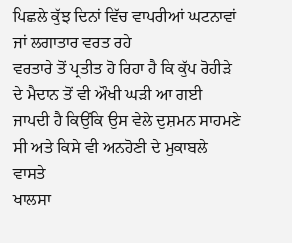ਪਿਛਲੇ ਕੁੱਝ ਦਿਨਾਂ ਵਿੱਚ ਵਾਪਰੀਆਂ ਘਟਨਾਵਾਂ ਜਾਂ ਲਗਾਤਾਰ ਵਰਤ ਰਹੇ
ਵਰਤਾਰੇ ਤੋਂ ਪ੍ਰਤੀਤ ਹੋ ਰਿਹਾ ਹੈ ਕਿ ਕੁੱਪ ਰੋਹੀੜੇ ਦੇ ਮੈਦਾਨ ਤੋਂ ਵੀ ਔਖੀ ਘੜੀ ਆ ਗਈ
ਜਾਪਦੀ ਹੈ ਕਿਉਂਕਿ ਉਸ ਵੇਲੇ ਦੁਸ਼ਮਨ ਸਾਹਮਣੇ ਸੀ ਅਤੇ ਕਿਸੇ ਵੀ ਅਨਹੋਣੀ ਦੇ ਮੁਕਾਬਲੇ ਵਾਸਤੇ
ਖਾਲਸਾ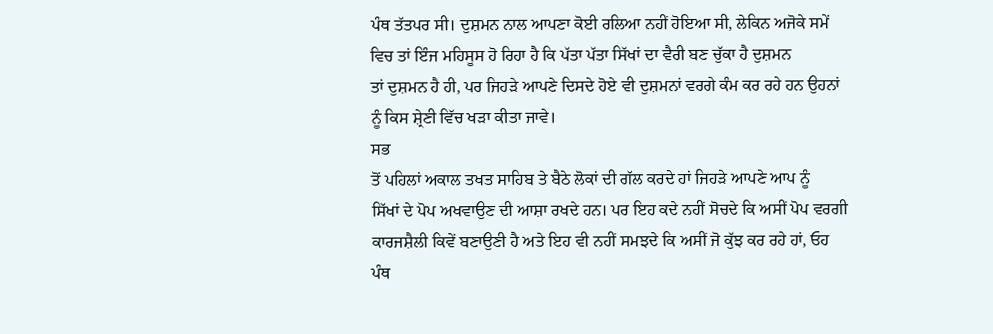ਪੰਥ ਤੱਤਪਰ ਸੀ। ਦੁਸ਼ਮਨ ਨਾਲ ਆਪਣਾ ਕੋਈ ਰਲਿਆ ਨਹੀਂ ਹੋਇਆ ਸੀ, ਲੇਕਿਨ ਅਜੋਕੇ ਸਮੇਂ
ਵਿਚ ਤਾਂ ਇੰਜ ਮਹਿਸੂਸ ਹੋ ਰਿਹਾ ਹੈ ਕਿ ਪੱਤਾ ਪੱਤਾ ਸਿੱਖਾਂ ਦਾ ਵੈਰੀ ਬਣ ਚੁੱਕਾ ਹੈ ਦੁਸ਼ਮਨ
ਤਾਂ ਦੁਸ਼ਮਨ ਹੈ ਹੀ, ਪਰ ਜਿਹੜੇ ਆਪਣੇ ਦਿਸਦੇ ਹੋਏ ਵੀ ਦੁਸ਼ਮਨਾਂ ਵਰਗੇ ਕੰਮ ਕਰ ਰਹੇ ਹਨ ਉਹਨਾਂ
ਨੂੰ ਕਿਸ ਸ਼੍ਰੇਣੀ ਵਿੱਚ ਖੜਾ ਕੀਤਾ ਜਾਵੇ।
ਸਭ
ਤੋਂ ਪਹਿਲਾਂ ਅਕਾਲ ਤਖਤ ਸਾਹਿਬ ਤੇ ਬੈਠੇ ਲੋਕਾਂ ਦੀ ਗੱਲ ਕਰਦੇ ਹਾਂ ਜਿਹੜੇ ਆਪਣੇ ਆਪ ਨੂੰ
ਸਿੱਖਾਂ ਦੇ ਪੋਪ ਅਖਵਾਉਣ ਦੀ ਆਸ਼ਾ ਰਖਦੇ ਹਨ। ਪਰ ਇਹ ਕਦੇ ਨਹੀਂ ਸੋਚਦੇ ਕਿ ਅਸੀਂ ਪੋਪ ਵਰਗੀ
ਕਾਰਜਸ਼ੈਲੀ ਕਿਵੇਂ ਬਣਾਉਣੀ ਹੈ ਅਤੇ ਇਹ ਵੀ ਨਹੀਂ ਸਮਝਦੇ ਕਿ ਅਸੀਂ ਜੋ ਕੁੱਝ ਕਰ ਰਹੇ ਹਾਂ, ਓਹ
ਪੰਥ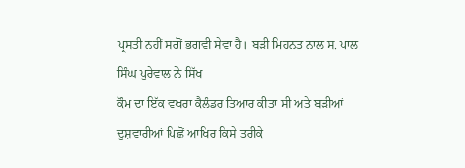ਪ੍ਰਸਤੀ ਨਹੀਂ ਸਗੋਂ ਭਗਵੀ ਸੇਵਾ ਹੈ। ਬੜੀ ਮਿਹਨਤ ਨਾਲ ਸ. ਪਾਲ ਸਿੰਘ ਪੁਰੇਵਾਲ ਨੇ ਸਿੱਖ
ਕੌਮ ਦਾ ਇੱਕ ਵਖਰਾ ਕੈਲੰਡਰ ਤਿਆਰ ਕੀਤਾ ਸੀ ਅਤੇ ਬੜੀਆਂ ਦੁਸ਼ਵਾਰੀਆਂ ਪਿਛੋਂ ਆਖਿਰ ਕਿਸੇ ਤਰੀਕੇ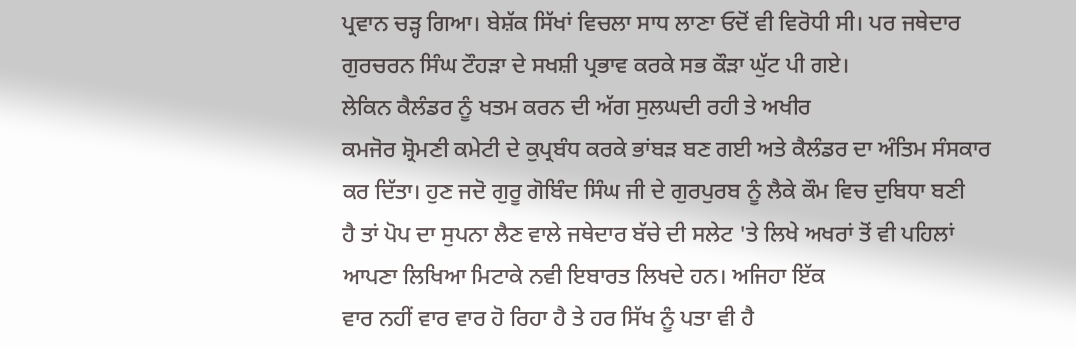ਪ੍ਰਵਾਨ ਚੜ੍ਹ ਗਿਆ। ਬੇਸ਼ੱਕ ਸਿੱਖਾਂ ਵਿਚਲਾ ਸਾਧ ਲਾਣਾ ਓਦੋਂ ਵੀ ਵਿਰੋਧੀ ਸੀ। ਪਰ ਜਥੇਦਾਰ
ਗੁਰਚਰਨ ਸਿੰਘ ਟੌਹੜਾ ਦੇ ਸਖਸ਼ੀ ਪ੍ਰਭਾਵ ਕਰਕੇ ਸਭ ਕੌੜਾ ਘੁੱਟ ਪੀ ਗਏ।
ਲੇਕਿਨ ਕੈਲੰਡਰ ਨੂੰ ਖਤਮ ਕਰਨ ਦੀ ਅੱਗ ਸੁਲਘਦੀ ਰਹੀ ਤੇ ਅਖੀਰ
ਕਮਜੋਰ ਸ਼੍ਰੋਮਣੀ ਕਮੇਟੀ ਦੇ ਕੁਪ੍ਰਬੰਧ ਕਰਕੇ ਭਾਂਬੜ ਬਣ ਗਈ ਅਤੇ ਕੈਲੰਡਰ ਦਾ ਅੰਤਿਮ ਸੰਸਕਾਰ
ਕਰ ਦਿੱਤਾ। ਹੁਣ ਜਦੋ ਗੁਰੂ ਗੋਬਿੰਦ ਸਿੰਘ ਜੀ ਦੇ ਗੁਰਪੁਰਬ ਨੂੰ ਲੈਕੇ ਕੌਮ ਵਿਚ ਦੁਬਿਧਾ ਬਣੀ
ਹੈ ਤਾਂ ਪੋਪ ਦਾ ਸੁਪਨਾ ਲੈਣ ਵਾਲੇ ਜਥੇਦਾਰ ਬੱਚੇ ਦੀ ਸਲੇਟ 'ਤੇ ਲਿਖੇ ਅਖਰਾਂ ਤੋਂ ਵੀ ਪਹਿਲਾਂ
ਆਪਣਾ ਲਿਖਿਆ ਮਿਟਾਕੇ ਨਵੀ ਇਬਾਰਤ ਲਿਖਦੇ ਹਨ। ਅਜਿਹਾ ਇੱਕ
ਵਾਰ ਨਹੀਂ ਵਾਰ ਵਾਰ ਹੋ ਰਿਹਾ ਹੈ ਤੇ ਹਰ ਸਿੱਖ ਨੂੰ ਪਤਾ ਵੀ ਹੈ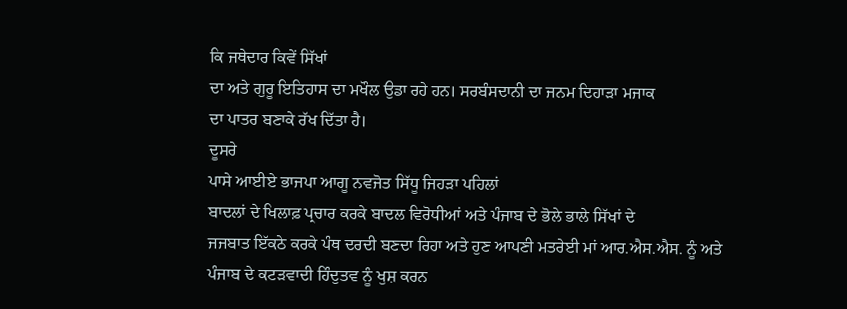ਕਿ ਜਥੇਦਾਰ ਕਿਵੇਂ ਸਿੱਖਾਂ
ਦਾ ਅਤੇ ਗੁਰੂ ਇਤਿਹਾਸ ਦਾ ਮਖੌਲ ਉਡਾ ਰਹੇ ਹਨ। ਸਰਬੰਸਦਾਨੀ ਦਾ ਜਨਮ ਦਿਹਾੜਾ ਮਜਾਕ
ਦਾ ਪਾਤਰ ਬਣਾਕੇ ਰੱਖ ਦਿੱਤਾ ਹੈ।
ਦੂਸਰੇ
ਪਾਸੇ ਆਈਏ ਭਾਜਪਾ ਆਗੂ ਨਵਜੋਤ ਸਿੱਧੂ ਜਿਹੜਾ ਪਹਿਲਾਂ
ਬਾਦਲਾਂ ਦੇ ਖਿਲਾਫ਼ ਪ੍ਰਚਾਰ ਕਰਕੇ ਬਾਦਲ ਵਿਰੋਧੀਆਂ ਅਤੇ ਪੰਜਾਬ ਦੇ ਭੋਲੇ ਭਾਲੇ ਸਿੱਖਾਂ ਦੇ
ਜਜਬਾਤ ਇੱਕਠੇ ਕਰਕੇ ਪੰਥ ਦਰਦੀ ਬਣਦਾ ਰਿਹਾ ਅਤੇ ਹੁਣ ਆਪਣੀ ਮਤਰੇਈ ਮਾਂ ਆਰ.ਐਸ.ਐਸ. ਨੂੰ ਅਤੇ
ਪੰਜਾਬ ਦੇ ਕਟੜਵਾਦੀ ਹਿੰਦੁਤਵ ਨੂੰ ਖੁਸ਼ ਕਰਨ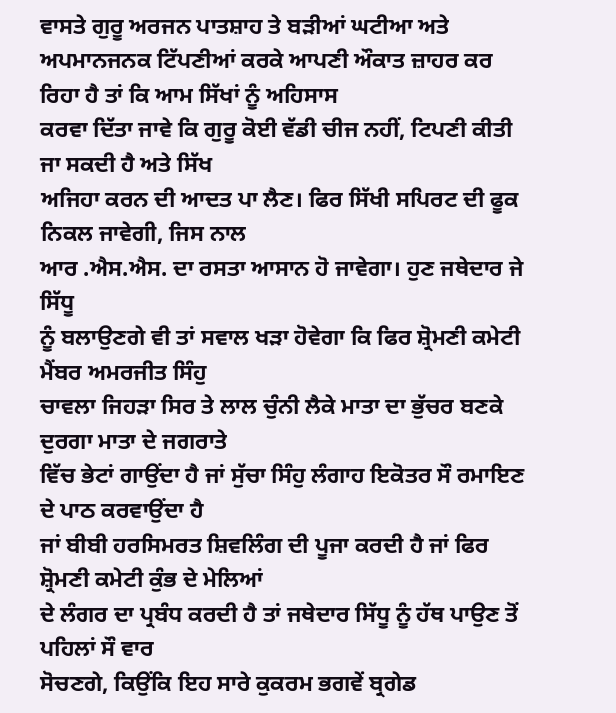ਵਾਸਤੇ ਗੁਰੂ ਅਰਜਨ ਪਾਤਸ਼ਾਹ ਤੇ ਬੜੀਆਂ ਘਟੀਆ ਅਤੇ
ਅਪਮਾਨਜਨਕ ਟਿੱਪਣੀਆਂ ਕਰਕੇ ਆਪਣੀ ਔਕਾਤ ਜ਼ਾਹਰ ਕਰ ਰਿਹਾ ਹੈ ਤਾਂ ਕਿ ਆਮ ਸਿੱਖਾਂ ਨੂੰ ਅਹਿਸਾਸ
ਕਰਵਾ ਦਿੱਤਾ ਜਾਵੇ ਕਿ ਗੁਰੂ ਕੋਈ ਵੱਡੀ ਚੀਜ ਨਹੀਂ, ਟਿਪਣੀ ਕੀਤੀ ਜਾ ਸਕਦੀ ਹੈ ਅਤੇ ਸਿੱਖ
ਅਜਿਹਾ ਕਰਨ ਦੀ ਆਦਤ ਪਾ ਲੈਣ। ਫਿਰ ਸਿੱਖੀ ਸਪਿਰਟ ਦੀ ਫੂਕ ਨਿਕਲ ਜਾਵੇਗੀ, ਜਿਸ ਨਾਲ
ਆਰ .ਐਸ.ਐਸ. ਦਾ ਰਸਤਾ ਆਸਾਨ ਹੋ ਜਾਵੇਗਾ। ਹੁਣ ਜਥੇਦਾਰ ਜੇ ਸਿੱਧੂ
ਨੂੰ ਬਲਾਉਣਗੇ ਵੀ ਤਾਂ ਸਵਾਲ ਖੜਾ ਹੋਵੇਗਾ ਕਿ ਫਿਰ ਸ਼੍ਰੋਮਣੀ ਕਮੇਟੀ ਮੈਂਬਰ ਅਮਰਜੀਤ ਸਿੰਹੁ
ਚਾਵਲਾ ਜਿਹੜਾ ਸਿਰ ਤੇ ਲਾਲ ਚੁੰਨੀ ਲੈਕੇ ਮਾਤਾ ਦਾ ਭੁੱਚਰ ਬਣਕੇ ਦੁਰਗਾ ਮਾਤਾ ਦੇ ਜਗਰਾਤੇ
ਵਿੱਚ ਭੇਟਾਂ ਗਾਉਂਦਾ ਹੈ ਜਾਂ ਸੁੱਚਾ ਸਿੰਹੁ ਲੰਗਾਹ ਇਕੋਤਰ ਸੌ ਰਮਾਇਣ ਦੇ ਪਾਠ ਕਰਵਾਉਂਦਾ ਹੈ
ਜਾਂ ਬੀਬੀ ਹਰਸਿਮਰਤ ਸ਼ਿਵਲਿੰਗ ਦੀ ਪੂਜਾ ਕਰਦੀ ਹੈ ਜਾਂ ਫਿਰ ਸ਼੍ਰੋਮਣੀ ਕਮੇਟੀ ਕੁੰਭ ਦੇ ਮੇਲਿਆਂ
ਦੇ ਲੰਗਰ ਦਾ ਪ੍ਰਬੰਧ ਕਰਦੀ ਹੈ ਤਾਂ ਜਥੇਦਾਰ ਸਿੱਧੂ ਨੂੰ ਹੱਥ ਪਾਉਣ ਤੋਂ ਪਹਿਲਾਂ ਸੌ ਵਾਰ
ਸੋਚਣਗੇ, ਕਿਉਂਕਿ ਇਹ ਸਾਰੇ ਕੁਕਰਮ ਭਗਵੇਂ ਬ੍ਰਗੇਡ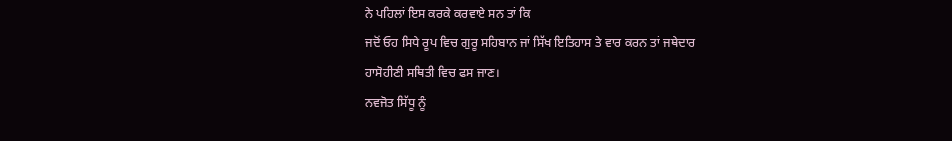ਨੇ ਪਹਿਲਾਂ ਇਸ ਕਰਕੇ ਕਰਵਾਏ ਸਨ ਤਾਂ ਕਿ
ਜਦੋਂ ਓਹ ਸਿਧੇ ਰੂਪ ਵਿਚ ਗੁਰੂ ਸਹਿਬਾਨ ਜਾਂ ਸਿੱਖ ਇਤਿਹਾਸ ਤੇ ਵਾਰ ਕਰਨ ਤਾਂ ਜਥੇਦਾਰ
ਹਾਸੋਹੀਣੀ ਸਥਿਤੀ ਵਿਚ ਫਸ ਜਾਣ।
ਨਵਜੋਤ ਸਿੱਧੂ ਨੂੰ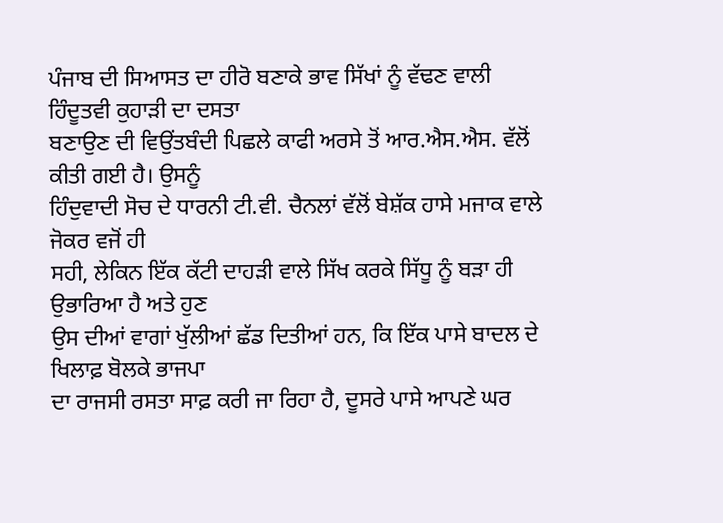ਪੰਜਾਬ ਦੀ ਸਿਆਸਤ ਦਾ ਹੀਰੋ ਬਣਾਕੇ ਭਾਵ ਸਿੱਖਾਂ ਨੂੰ ਵੱਢਣ ਵਾਲੀ ਹਿੰਦੂਤਵੀ ਕੁਹਾੜੀ ਦਾ ਦਸਤਾ
ਬਣਾਉਣ ਦੀ ਵਿਉਂਤਬੰਦੀ ਪਿਛਲੇ ਕਾਫੀ ਅਰਸੇ ਤੋਂ ਆਰ.ਐਸ.ਐਸ. ਵੱਲੋਂ ਕੀਤੀ ਗਈ ਹੈ। ਉਸਨੂੰ
ਹਿੰਦੁਵਾਦੀ ਸੋਚ ਦੇ ਧਾਰਨੀ ਟੀ.ਵੀ. ਚੈਨਲਾਂ ਵੱਲੋਂ ਬੇਸ਼ੱਕ ਹਾਸੇ ਮਜਾਕ ਵਾਲੇ ਜੋਕਰ ਵਜੋਂ ਹੀ
ਸਹੀ, ਲੇਕਿਨ ਇੱਕ ਕੱਟੀ ਦਾਹੜੀ ਵਾਲੇ ਸਿੱਖ ਕਰਕੇ ਸਿੱਧੂ ਨੂੰ ਬੜਾ ਹੀ ਉਭਾਰਿਆ ਹੈ ਅਤੇ ਹੁਣ
ਉਸ ਦੀਆਂ ਵਾਗਾਂ ਖੁੱਲੀਆਂ ਛੱਡ ਦਿਤੀਆਂ ਹਨ, ਕਿ ਇੱਕ ਪਾਸੇ ਬਾਦਲ ਦੇ ਖਿਲਾਫ਼ ਬੋਲਕੇ ਭਾਜਪਾ
ਦਾ ਰਾਜਸੀ ਰਸਤਾ ਸਾਫ਼ ਕਰੀ ਜਾ ਰਿਹਾ ਹੈ, ਦੂਸਰੇ ਪਾਸੇ ਆਪਣੇ ਘਰ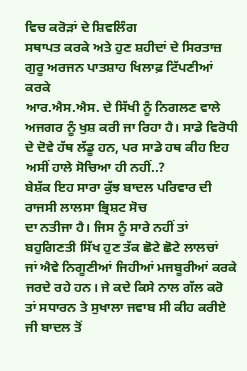ਵਿਚ ਕਰੋੜਾਂ ਦੇ ਸ਼ਿਵਲਿੰਗ
ਸਥਾਪਤ ਕਰਕੇ ਅਤੇ ਹੁਣ ਸ਼ਹੀਦਾਂ ਦੇ ਸਿਰਤਾਜ਼ ਗੁਰੂ ਅਰਜਨ ਪਾਤਸ਼ਾਹ ਖਿਲਾਫ਼ ਟਿੱਪਣੀਆਂ ਕਰਕੇ
ਆਰ.ਐਸ.ਐਸ. ਦੇ ਸਿੱਖੀ ਨੂੰ ਨਿਗਲਣ ਵਾਲੇ ਅਜਗਰ ਨੂੰ ਖੁਸ਼ ਕਰੀ ਜਾ ਰਿਹਾ ਹੈ। ਸਾਡੇ ਵਿਰੋਧੀ
ਦੇ ਦੋਵੇ ਹੱਥ ਲੱਡੂ ਹਨ, ਪਰ ਸਾਡੇ ਹਥ ਕੀਹ ਇਹ ਅਸੀਂ ਹਾਲੇ ਸੋਚਿਆ ਹੀ ਨਹੀਂ..?
ਬੇਸ਼ੱਕ ਇਹ ਸਾਰਾ ਕੁੱਝ ਬਾਦਲ ਪਰਿਵਾਰ ਦੀ ਰਾਜਸੀ ਲਾਲਸਾ ਭ੍ਰਿਸ਼ਟ ਸੋਚ
ਦਾ ਨਤੀਜਾ ਹੈ। ਜਿਸ ਨੂੰ ਸਾਰੇ ਨਹੀਂ ਤਾਂ ਬਹੁਗਿਣਤੀ ਸਿੱਖ ਹੁਣ ਤੱਕ ਛੋਟੇ ਛੋਟੇ ਲਾਲਚਾਂ
ਜਾਂ ਐਵੇ ਨਿਗੂਣੀਆਂ ਜਿਹੀਆਂ ਮਜਬੂਰੀਆਂ ਕਰਕੇ ਜਰਦੇ ਰਹੇ ਹਨ। ਜੇ ਕਦੇ ਕਿਸੇ ਨਾਲ ਗੱਲ ਕਰੋ
ਤਾਂ ਸਧਾਰਨ ਤੇ ਸੁਖਾਲਾ ਜਵਾਬ ਸੀ ਕੀਹ ਕਰੀਏ ਜੀ ਬਾਦਲ ਤੋਂ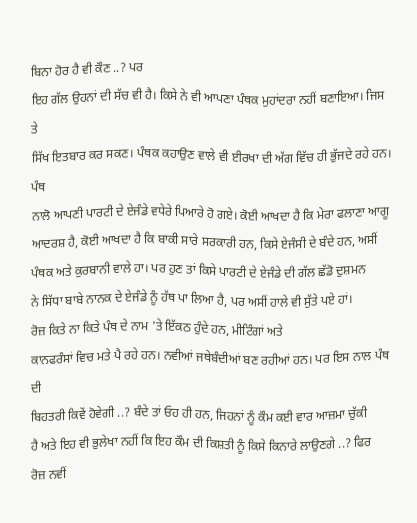ਬਿਨਾ ਹੋਰ ਹੈ ਵੀ ਕੌਣ ..? ਪਰ
ਇਹ ਗੱਲ ਉਹਨਾਂ ਦੀ ਸੱਚ ਵੀ ਹੈ। ਕਿਸੇ ਨੇ ਵੀ ਆਪਣਾ ਪੰਥਕ ਮੁਹਾਂਦਰਾ ਨਹੀਂ ਬਣਾਇਆ। ਜਿਸ ਤੇ
ਸਿੱਖ ਇਤਬਾਰ ਕਰ ਸਕਣ। ਪੰਥਕ ਕਹਾਉਣ ਵਾਲੇ ਵੀ ਈਰਖਾ ਦੀ ਅੱਗ ਵਿੱਚ ਹੀ ਭੁੱਜਦੇ ਰਹੇ ਹਨ। ਪੰਥ
ਨਾਲੋ ਆਪਣੀ ਪਾਰਟੀ ਦੇ ਏਜੰਡੇ ਵਧੇਰੇ ਪਿਆਰੇ ਹੋ ਗਏ। ਕੋਈ ਆਖਦਾ ਹੈ ਕਿ ਮੇਰਾ ਫਲਾਣਾ ਆਗੂ
ਆਦਰਸ਼ ਹੈ, ਕੋਈ ਆਖਦਾ ਹੈ ਕਿ ਬਾਕੀ ਸਾਰੇ ਸਰਕਾਰੀ ਹਨ, ਕਿਸੇ ਏਜੰਸੀ ਦੇ ਬੰਦੇ ਹਨ, ਅਸੀਂ
ਪੰਥਕ ਅਤੇ ਕੁਰਬਾਨੀ ਵਾਲੇ ਹਾ। ਪਰ ਹੁਣ ਤਾਂ ਕਿਸੇ ਪਾਰਟੀ ਦੇ ਏਜੰਡੇ ਦੀ ਗੱਲ ਛੱਡੋ ਦੁਸ਼ਮਨ
ਨੇ ਸਿੱਧਾ ਬਾਬੇ ਨਾਨਕ ਦੇ ਏਜੰਡੇ ਨੂੰ ਹੱਥ ਪਾ ਲਿਆ ਹੈ, ਪਰ ਅਸੀਂ ਹਾਲੇ ਵੀ ਸੁੱਤੇ ਪਏ ਹਾਂ।
ਰੋਜ਼ ਕਿਤੇ ਨਾ ਕਿਤੇ ਪੰਥ ਦੇ ਨਾਮ 'ਤੇ ਇੱਕਠ ਹੁੰਦੇ ਹਨ, ਮੀਟਿੰਗਾਂ ਅਤੇ
ਕਾਨਫਰੰਸਾਂ ਵਿਚ ਮਤੇ ਪੈ ਰਹੇ ਹਨ। ਨਵੀਆਂ ਜਥੇਬੰਦੀਆਂ ਬਣ ਰਹੀਆਂ ਹਨ। ਪਰ ਇਸ ਨਾਲ ਪੰਥ ਦੀ
ਬਿਹਤਰੀ ਕਿਵੇਂ ਹੋਵੇਗੀ ..? ਬੰਦੇ ਤਾਂ ਓਹ ਹੀ ਹਨ, ਜਿਹਨਾਂ ਨੂੰ ਕੌਮ ਕਈ ਵਾਰ ਆਜ਼ਮਾ ਚੁੱਕੀ
ਹੈ ਅਤੇ ਇਹ ਵੀ ਭੁਲੇਖਾ ਨਹੀਂ ਕਿ ਇਹ ਕੌਮ ਦੀ ਕਿਸ਼ਤੀ ਨੂੰ ਕਿਸੇ ਕਿਨਾਰੇ ਲਾਉਣਗੇ ..? ਫਿਰ
ਰੋਜ਼ ਨਵੀਂ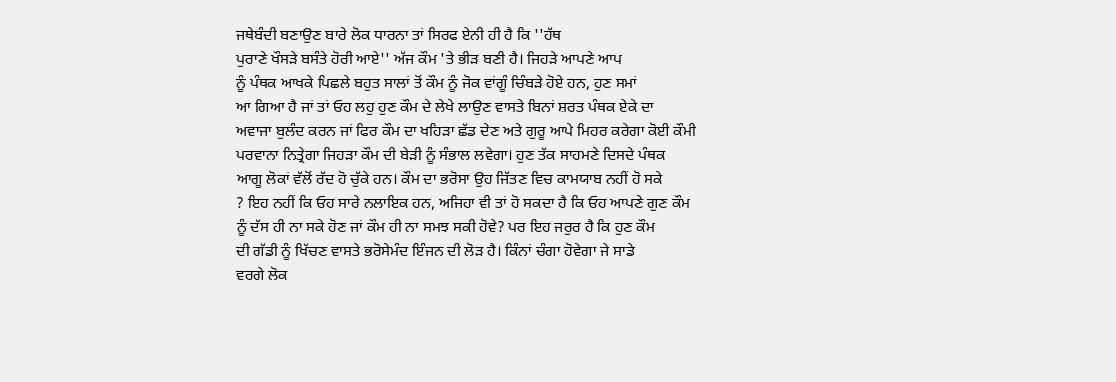ਜਥੇਬੰਦੀ ਬਣਾਉਣ ਬਾਰੇ ਲੋਕ ਧਾਰਨਾ ਤਾਂ ਸਿਰਫ ਏਨੀ ਹੀ ਹੈ ਕਿ ''ਹੱਥ
ਪੁਰਾਣੇ ਖੌਸੜੇ ਬਸੰਤੇ ਹੋਰੀ ਆਏ'' ਅੱਜ ਕੌਮ 'ਤੇ ਭੀੜ ਬਣੀ ਹੈ। ਜਿਹੜੇ ਆਪਣੇ ਆਪ
ਨੂੰ ਪੰਥਕ ਆਖਕੇ ਪਿਛਲੇ ਬਹੁਤ ਸਾਲਾਂ ਤੋਂ ਕੌਮ ਨੂੰ ਜੋਕ ਵਾਂਗੂੰ ਚਿੰਬੜੇ ਹੋਏ ਹਨ, ਹੁਣ ਸਮਾਂ
ਆ ਗਿਆ ਹੈ ਜਾਂ ਤਾਂ ਓਹ ਲਹੁ ਹੁਣ ਕੌਮ ਦੇ ਲੇਖੇ ਲਾਉਣ ਵਾਸਤੇ ਬਿਨਾਂ ਸ਼ਰਤ ਪੰਥਕ ਏਕੇ ਦਾ
ਅਵਾਜਾ ਬੁਲੰਦ ਕਰਨ ਜਾਂ ਫਿਰ ਕੌਮ ਦਾ ਖਹਿੜਾ ਛੱਡ ਦੇਣ ਅਤੇ ਗੁਰੂ ਆਪੇ ਮਿਹਰ ਕਰੇਗਾ ਕੋਈ ਕੌਮੀ
ਪਰਵਾਨਾ ਨਿਤ੍ਰੇਗਾ ਜਿਹੜਾ ਕੌਮ ਦੀ ਬੇੜੀ ਨੂੰ ਸੰਭਾਲ ਲਵੇਗਾ। ਹੁਣ ਤੱਕ ਸਾਹਮਣੇ ਦਿਸਦੇ ਪੰਥਕ
ਆਗੂ ਲੋਕਾਂ ਵੱਲੋਂ ਰੱਦ ਹੋ ਚੁੱਕੇ ਹਨ। ਕੌਮ ਦਾ ਭਰੋਸਾ ਉਹ ਜਿੱਤਣ ਵਿਚ ਕਾਮਯਾਬ ਨਹੀਂ ਹੋ ਸਕੇ
? ਇਹ ਨਹੀਂ ਕਿ ਓਹ ਸਾਰੇ ਨਲਾਇਕ ਹਨ, ਅਜਿਹਾ ਵੀ ਤਾਂ ਹੋ ਸਕਦਾ ਹੈ ਕਿ ਓਹ ਆਪਣੇ ਗੁਣ ਕੌਮ
ਨੂੰ ਦੱਸ ਹੀ ਨਾ ਸਕੇ ਹੋਣ ਜਾਂ ਕੌਮ ਹੀ ਨਾ ਸਮਝ ਸਕੀ ਹੋਵੇ? ਪਰ ਇਹ ਜਰੁਰ ਹੈ ਕਿ ਹੁਣ ਕੌਮ
ਦੀ ਗੱਡੀ ਨੂੰ ਖਿੱਚਣ ਵਾਸਤੇ ਭਰੋਸੇਮੰਦ ਇੰਜਨ ਦੀ ਲੋੜ ਹੈ। ਕਿੰਨਾਂ ਚੰਗਾ ਹੋਵੇਗਾ ਜੇ ਸਾਡੇ
ਵਰਗੇ ਲੋਕ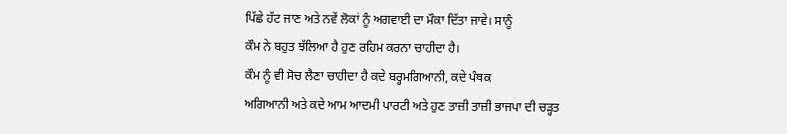ਪਿੱਛੇ ਹੱਟ ਜਾਣ ਅਤੇ ਨਵੇਂ ਲੋਕਾਂ ਨੂੰ ਅਗਵਾਈ ਦਾ ਮੌਕਾ ਦਿੱਤਾ ਜਾਵੇ। ਸਾਨੂੰ
ਕੌਮ ਨੇ ਬਹੁਤ ਝੱਲਿਆ ਹੈ ਹੁਣ ਰਹਿਮ ਕਰਨਾ ਚਾਹੀਦਾ ਹੈ।
ਕੌਮ ਨੂੰ ਵੀ ਸੋਚ ਲੈਣਾ ਚਾਹੀਦਾ ਹੈ ਕਦੇ ਬਰ੍ਹਮਗਿਆਨੀ, ਕਦੇ ਪੰਥਕ
ਅਗਿਆਨੀ ਅਤੇ ਕਦੇ ਆਮ ਆਦਮੀ ਪਾਰਟੀ ਅਤੇ ਹੁਣ ਤਾਜ਼ੀ ਤਾਜ਼ੀ ਭਾਜਪਾ ਦੀ ਚੜ੍ਹਤ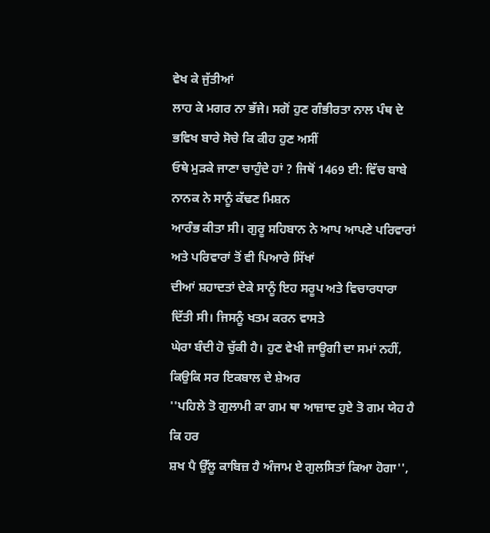ਵੇਖ ਕੇ ਜੁੱਤੀਆਂ
ਲਾਹ ਕੇ ਮਗਰ ਨਾ ਭੱਜੇ। ਸਗੋਂ ਹੁਣ ਗੰਭੀਰਤਾ ਨਾਲ ਪੰਥ ਦੇ ਭਵਿਖ ਬਾਰੇ ਸੋਚੇ ਕਿ ਕੀਹ ਹੁਣ ਅਸੀਂ
ਓਥੇ ਮੁੜਕੇ ਜਾਣਾ ਚਾਹੁੰਦੇ ਹਾਂ ? ਜਿਥੋਂ 1469 ਈ: ਵਿੱਚ ਬਾਬੇ ਨਾਨਕ ਨੇ ਸਾਨੂੰ ਕੱਢਣ ਮਿਸ਼ਨ
ਆਰੰਭ ਕੀਤਾ ਸੀ। ਗੁਰੂ ਸਹਿਬਾਨ ਨੇ ਆਪ ਆਪਣੇ ਪਰਿਵਾਰਾਂ ਅਤੇ ਪਰਿਵਾਰਾਂ ਤੋਂ ਵੀ ਪਿਆਰੇ ਸਿੱਖਾਂ
ਦੀਆਂ ਸ਼ਹਾਦਤਾਂ ਦੇਕੇ ਸਾਨੂੰ ਇਹ ਸਰੂਪ ਅਤੇ ਵਿਚਾਰਧਾਰਾ ਦਿੱਤੀ ਸੀ। ਜਿਸਨੂੰ ਖਤਮ ਕਰਨ ਵਾਸਤੇ
ਘੇਰਾ ਬੰਦੀ ਹੋ ਚੁੱਕੀ ਹੈ। ਹੁਣ ਵੇਖੀ ਜਾਊਗੀ ਦਾ ਸਮਾਂ ਨਹੀਂ, ਕਿਉਕਿ ਸਰ ਇਕਬਾਲ ਦੇ ਸ਼ੇਅਰ
''ਪਹਿਲੇ ਤੋ ਗੁਲਾਮੀ ਕਾ ਗਮ ਥਾ ਆਜ਼ਾਦ ਹੁਏ ਤੋ ਗਮ ਯੇਹ ਹੈ ਕਿ ਹਰ
ਸ਼ਖ ਪੈ ਉੱਲੂ ਕਾਬਿਜ਼ ਹੈ ਅੰਜਾਮ ਏ ਗੁਲਸਿਤਾਂ ਕਿਆ ਹੋਗਾ'',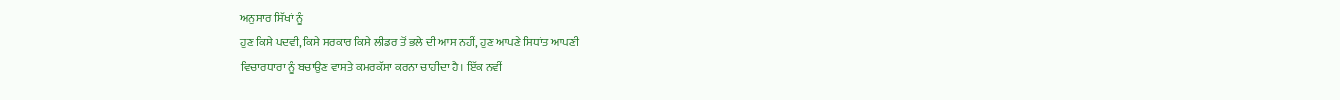ਅਨੁਸਾਰ ਸਿੱਖਾਂ ਨੂੰ
ਹੁਣ ਕਿਸੇ ਪਦਵੀ, ਕਿਸੇ ਸਰਕਾਰ ਕਿਸੇ ਲੀਡਰ ਤੋਂ ਭਲੇ ਦੀ ਆਸ ਨਹੀਂ, ਹੁਣ ਆਪਣੇ ਸਿਧਾਂਤ ਆਪਣੀ
ਵਿਚਾਰਧਾਰਾ ਨੂੰ ਬਚਾਉਣ ਵਾਸਤੇ ਕਮਰਕੱਸਾ ਕਰਨਾ ਚਾਹੀਦਾ ਹੈ। ਇੱਕ ਨਵੀਂ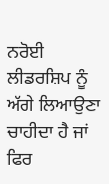ਨਰੋਈ ਲੀਡਰਸ਼ਿਪ ਨੂੰ
ਅੱਗੇ ਲਿਆਉਣਾ ਚਾਹੀਦਾ ਹੈ ਜਾਂ ਫਿਰ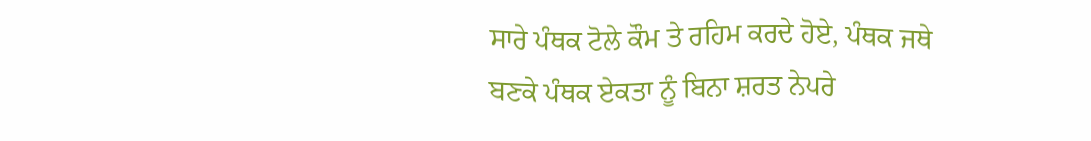ਸਾਰੇ ਪੰਥਕ ਟੋਲੇ ਕੌਮ ਤੇ ਰਹਿਮ ਕਰਦੇ ਹੋਏ, ਪੰਥਕ ਜਥੇ
ਬਣਕੇ ਪੰਥਕ ਏਕਤਾ ਨੂੰ ਬਿਨਾ ਸ਼ਰਤ ਨੇਪਰੇ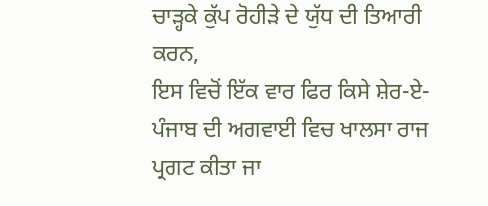ਚਾੜ੍ਹਕੇ ਕੁੱਪ ਰੋਹੀੜੇ ਦੇ ਯੁੱਧ ਦੀ ਤਿਆਰੀ ਕਰਨ,
ਇਸ ਵਿਚੋਂ ਇੱਕ ਵਾਰ ਫਿਰ ਕਿਸੇ ਸ਼ੇਰ-ਏ-ਪੰਜਾਬ ਦੀ ਅਗਵਾਈ ਵਿਚ ਖਾਲਸਾ ਰਾਜ ਪ੍ਰਗਟ ਕੀਤਾ ਜਾ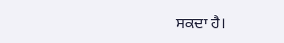ਸਕਦਾ ਹੈ।